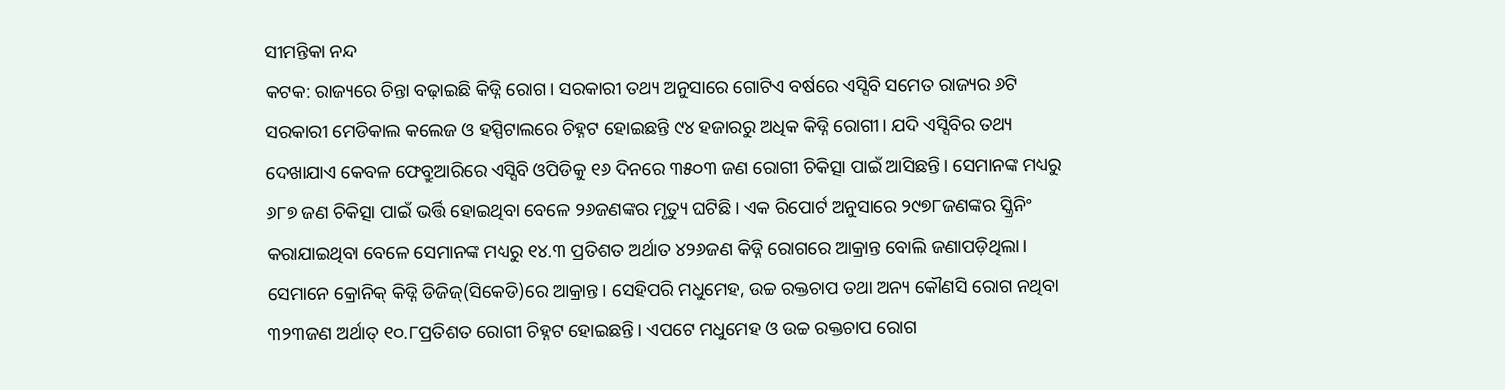ସୀମନ୍ତିକା ନନ୍ଦ
କଟକ: ରାଜ୍ୟରେ ଚିନ୍ତା ବଢ଼ାଇଛି କିଡ୍ନି ରୋଗ। ସରକାରୀ ତଥ୍ୟ ଅନୁସାରେ ଗୋଟିଏ ବର୍ଷରେ ଏସ୍ସିବି ସମେତ ରାଜ୍ୟର ୬ଟି ସରକାରୀ ମେଡିକାଲ କଲେଜ ଓ ହସ୍ପିଟାଲରେ ଚିହ୍ନଟ ହୋଇଛନ୍ତି ୯୪ ହଜାରରୁ ଅଧିକ କିଡ୍ନି ରୋଗୀ। ଯଦି ଏସ୍ସିବିର ତଥ୍ୟ ଦେଖାଯାଏ କେବଳ ଫେବ୍ରୁଆରିରେ ଏସ୍ସିବି ଓପିଡିକୁ ୧୬ ଦିନରେ ୩୫୦୩ ଜଣ ରୋଗୀ ଚିକିତ୍ସା ପାଇଁ ଆସିଛନ୍ତି। ସେମାନଙ୍କ ମଧ୍ୟରୁ ୬୮୭ ଜଣ ଚିକିତ୍ସା ପାଇଁ ଭର୍ତ୍ତି ହୋଇଥିବା ବେଳେ ୨୬ଜଣଙ୍କର ମୃତ୍ୟୁ ଘଟିଛି। ଏକ ରିପୋର୍ଟ ଅନୁସାରେ ୨୯୭୮ଜଣଙ୍କର ସ୍କ୍ରିନିଂ କରାଯାଇଥିବା ବେଳେ ସେମାନଙ୍କ ମଧ୍ୟରୁ ୧୪.୩ ପ୍ରତିଶତ ଅର୍ଥାତ ୪୨୬ଜଣ କିଡ୍ନି ରୋଗରେ ଆକ୍ରାନ୍ତ ବୋଲି ଜଣାପଡ଼ିଥିଲା। ସେମାନେ କ୍ରୋନିକ୍ କିଡ୍ନି ଡିଜିଜ୍(ସିକେଡି)ରେ ଆକ୍ରାନ୍ତ। ସେହିପରି ମଧୁମେହ, ଉଚ୍ଚ ରକ୍ତଚାପ ତଥା ଅନ୍ୟ କୌଣସି ରୋଗ ନଥିବା ୩୨୩ଜଣ ଅର୍ଥାତ୍ ୧୦.୮ପ୍ରତିଶତ ରୋଗୀ ଚିହ୍ନଟ ହୋଇଛନ୍ତି। ଏପଟେ ମଧୁମେହ ଓ ଉଚ୍ଚ ରକ୍ତଚାପ ରୋଗ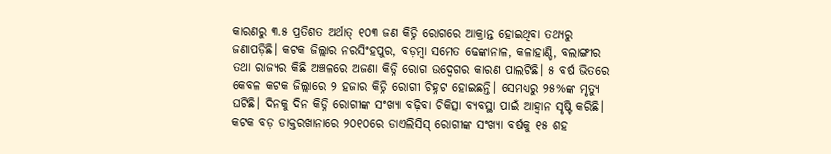କାରଣରୁ ୩.୫ ପ୍ରତିଶତ ଅର୍ଥାତ୍ ୧୦୩ ଜଣ କିଡ୍ନି ରୋଗରେ ଆକ୍ରାନ୍ତ ହୋଇଥିବା ତଥ୍ୟରୁ ଜଣାପଡ଼ିଛି। କଟକ ଜିଲ୍ଲାର ନରସିଂହପୁର, ବଡ଼ମ୍ବା ସମେତ ଢେଙ୍କାନାଳ, କଳାହାଣ୍ଡି, ବଲାଙ୍ଗୀର ତଥା ରାଜ୍ୟର କିଛି ଅଞ୍ଚଳରେ ଅଜଣା କିଡ୍ନି ରୋଗ ଉଦ୍ବେଗର କାରଣ ପାଲଟିଛି। ୫ ବର୍ଷ ଭିତରେ କେବଳ କଟକ ଜିଲ୍ଲାରେ ୨ ହଜାର କିଡ୍ନି ରୋଗୀ ଚିହ୍ନଟ ହୋଇଛନ୍ତି। ସେମଧ୍ୟରୁ ୨୫%ଙ୍କ ମୃତ୍ୟୁ ଘଟିଛି। ଦିନକୁ ଦିନ କିଡ୍ନି ରୋଗୀଙ୍କ ସଂଖ୍ୟା ବଢ଼ିବା ଚିକିତ୍ସା ବ୍ୟବସ୍ଥା ପାଇଁ ଆହ୍ବାନ ସୃଷ୍ଟି କରିଛି। କଟକ ବଡ଼ ଡାକ୍ତରଖାନାରେ ୨୦୧୦ରେ ଡାଏଲିସିସ୍ ରୋଗୀଙ୍କ ସଂଖ୍ୟା ବର୍ଷକୁ ୧୫ ଶହ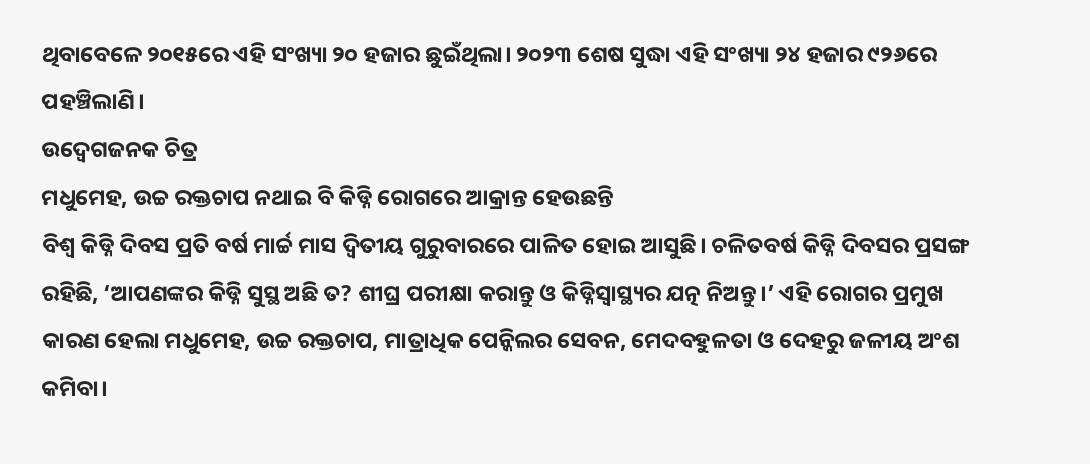ଥିବାବେଳେ ୨୦୧୫ରେ ଏହି ସଂଖ୍ୟା ୨୦ ହଜାର ଛୁଇଁଥିଲା। ୨୦୨୩ ଶେଷ ସୁଦ୍ଧା ଏହି ସଂଖ୍ୟା ୨୪ ହଜାର ୯୨୬ରେ ପହଞ୍ଚିଲାଣି।
ଉଦ୍ବେଗଜନକ ଚିତ୍ର
ମଧୁମେହ, ଉଚ୍ଚ ରକ୍ତଚାପ ନଥାଇ ବି କିଡ୍ନି ରୋଗରେ ଆକ୍ରାନ୍ତ ହେଉଛନ୍ତି
ବିଶ୍ବ କିଡ୍ନି ଦିବସ ପ୍ରତି ବର୍ଷ ମାର୍ଚ୍ଚ ମାସ ଦ୍ବିତୀୟ ଗୁରୁବାରରେ ପାଳିତ ହୋଇ ଆସୁଛି। ଚଳିତବର୍ଷ କିଡ୍ନି ଦିବସର ପ୍ରସଙ୍ଗ ରହିଛି, ‘ଆପଣଙ୍କର କିଡ୍ନି ସୁସ୍ଥ ଅଛି ତ? ଶୀଘ୍ର ପରୀକ୍ଷା କରାନ୍ତୁ ଓ କିଡ୍ନିସ୍ବାସ୍ଥ୍ୟର ଯତ୍ନ ନିଅନ୍ତୁ।’ ଏହି ରୋଗର ପ୍ରମୁଖ କାରଣ ହେଲା ମଧୁମେହ, ଉଚ୍ଚ ରକ୍ତଚାପ, ମାତ୍ରାଧିକ ପେନ୍କିଲର ସେବନ, ମେଦବହୁଳତା ଓ ଦେହରୁ ଜଳୀୟ ଅଂଶ କମିବା।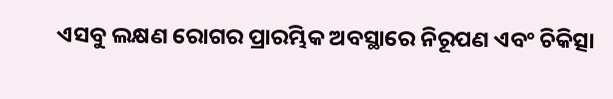ଏସବୁ ଲକ୍ଷଣ ରୋଗର ପ୍ରାରମ୍ଭିକ ଅବସ୍ଥାରେ ନିରୂପଣ ଏବଂ ଚିକିତ୍ସା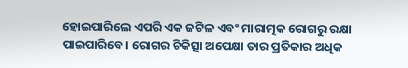ହୋଇପାରିଲେ ଏପରି ଏକ ଜଟିଳ ଏବଂ ମାରାତ୍ମକ ରୋଗରୁ ରକ୍ଷା ପାଇପାରିବେ। ରୋଗର ଚିକିତ୍ସା ଅପେକ୍ଷା ତାର ପ୍ରତିକାର ଅଧିକ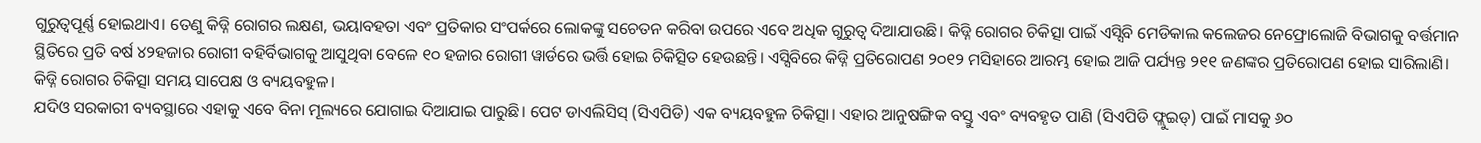ଗୁରୁତ୍ୱପୂର୍ଣ୍ଣ ହୋଇଥାଏ। ତେଣୁ କିଡ୍ନି ରୋଗର ଲକ୍ଷଣ, ଭୟାବହତା ଏବଂ ପ୍ରତିକାର ସଂପର୍କରେ ଲୋକଙ୍କୁ ସଚେତନ କରିବା ଉପରେ ଏବେ ଅଧିକ ଗୁରୁତ୍ବ ଦିଆଯାଉଛି। କିଡ୍ନି ରୋଗର ଚିକିତ୍ସା ପାଇଁ ଏସ୍ସିବି ମେଡିକାଲ କଲେଜର ନେଫ୍ରୋଲୋଜି ବିଭାଗକୁ ବର୍ତ୍ତମାନ ସ୍ଥିତିରେ ପ୍ରତି ବର୍ଷ ୪୨ହଜାର ରୋଗୀ ବହିର୍ବିଭାଗକୁ ଆସୁଥିବା ବେଳେ ୧୦ ହଜାର ରୋଗୀ ୱାର୍ଡରେ ଭର୍ତ୍ତି ହୋଇ ଚିକିତ୍ସିତ ହେଉଛନ୍ତି। ଏସ୍ସିବିରେ କିଡ୍ନି ପ୍ରତିରୋପଣ ୨୦୧୨ ମସିହାରେ ଆରମ୍ଭ ହୋଇ ଆଜି ପର୍ଯ୍ୟନ୍ତ ୨୧୧ ଜଣଙ୍କର ପ୍ରତିରୋପଣ ହୋଇ ସାରିଲାଣି। କିଡ୍ନି ରୋଗର ଚିକିତ୍ସା ସମୟ ସାପେକ୍ଷ ଓ ବ୍ୟୟବହୁଳ।
ଯଦିଓ ସରକାରୀ ବ୍ୟବସ୍ଥାରେ ଏହାକୁ ଏବେ ବିନା ମୂଲ୍ୟରେ ଯୋଗାଇ ଦିଆଯାଇ ପାରୁଛି। ପେଟ ଡାଏଲିସିସ୍ (ସିଏପିଡି) ଏକ ବ୍ୟୟବହୁଳ ଚିକିତ୍ସା। ଏହାର ଆନୁଷଙ୍ଗିକ ବସ୍ତୁ ଏବଂ ବ୍ୟବହୃତ ପାଣି (ସିଏପିଡି ଫ୍ଲୁଇଡ୍) ପାଇଁ ମାସକୁ ୬୦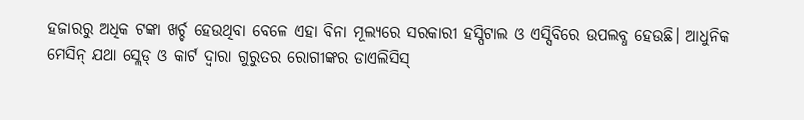ହଜାରରୁ ଅଧିକ ଟଙ୍କା ଖର୍ଚ୍ଚ ହେଉଥିବା ବେଳେ ଏହା ବିନା ମୂଲ୍ୟରେ ସରକାରୀ ହସ୍ପିଟାଲ ଓ ଏସ୍ସିବିରେ ଉପଲବ୍ଧ ହେଉଛି। ଆଧୁନିକ ମେସିନ୍ ଯଥା ସ୍ଲେଡ୍ ଓ କାର୍ଟ ଦ୍ୱାରା ଗୁରୁତର ରୋଗୀଙ୍କର ଡାଏଲିସିସ୍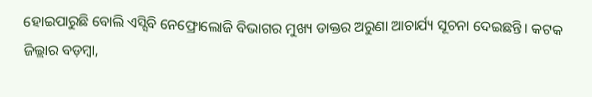ହୋଇପାରୁଛି ବୋଲି ଏସ୍ସିବି ନେଫ୍ରୋଲୋଜି ବିଭାଗର ମୁଖ୍ୟ ଡାକ୍ତର ଅରୁଣା ଆଚାର୍ଯ୍ୟ ସୂଚନା ଦେଇଛନ୍ତି। କଟକ ଜିଲ୍ଲାର ବଡ଼ମ୍ବା,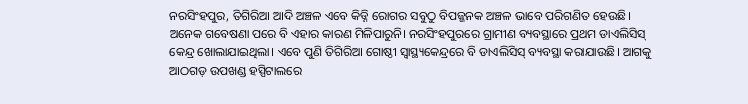ନରସିଂହପୁର, ତିଗିରିଆ ଆଦି ଅଞ୍ଚଳ ଏବେ କିଡ୍ନି ରୋଗର ସବୁଠୁ ବିପଜ୍ଜନକ ଅଞ୍ଚଳ ଭାବେ ପରିଗଣିତ ହେଉଛି। ଅନେକ ଗବେଷଣା ପରେ ବି ଏହାର କାରଣ ମିଳିପାରୁନି। ନରସିଂହପୁରରେ ଗ୍ରାମୀଣ ବ୍ୟବସ୍ଥାରେ ପ୍ରଥମ ଡାଏଲିସିସ୍ କେନ୍ଦ୍ର ଖୋଲାଯାଇଥିଲା। ଏବେ ପୁଣି ତିଗିରିଆ ଗୋଷ୍ଠୀ ସ୍ବାସ୍ଥ୍ୟକେନ୍ଦ୍ରରେ ବି ଡାଏଲିସିସ୍ ବ୍ୟବସ୍ଥା କରାଯାଉଛି। ଆଗକୁ ଆଠଗଡ଼ ଉପଖଣ୍ଡ ହସ୍ପିଟାଲରେ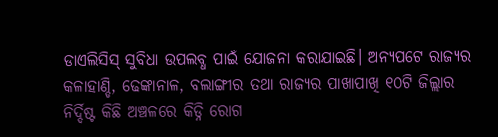ଡାଏଲିସିସ୍ ସୁବିଧା ଉପଲବ୍ଧ ପାଇଁ ଯୋଜନା କରାଯାଇଛି। ଅନ୍ୟପଟେ ରାଜ୍ୟର କଳାହାଣ୍ଡି, ଢେଙ୍କାନାଳ, ବଲାଙ୍ଗୀର ତଥା ରାଜ୍ୟର ପାଖାପାଖି ୧୦ଟି ଜିଲ୍ଲାର ନିର୍ଦ୍ଦିଷ୍ଟ କିଛି ଅଞ୍ଚଳରେ କିଡ୍ନି ରୋଗ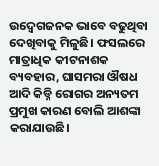ଉଦ୍ବେଗଜନକ ଭାବେ ବଢୁଥିବା ଦେଖିବାକୁ ମିଳୁଛି। ଫସଲରେ ମାତ୍ରାଧିକ କୀଟନାଶକ ବ୍ୟବହାର, ଘାସମରା ଔଷଧ ଆଦି କିଡ୍ନି ରୋଗର ଅନ୍ୟତମ ପ୍ରମୁଖ କାରଣ ବୋଲି ଆଶଙ୍କା କରାଯାଉଛି।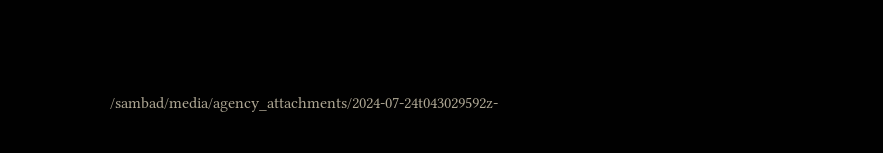/sambad/media/agency_attachments/2024-07-24t043029592z-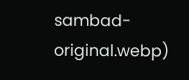sambad-original.webp)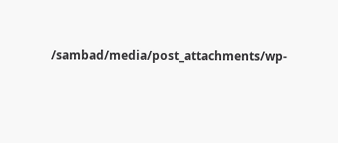/sambad/media/post_attachments/wp-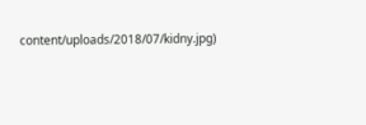content/uploads/2018/07/kidny.jpg)